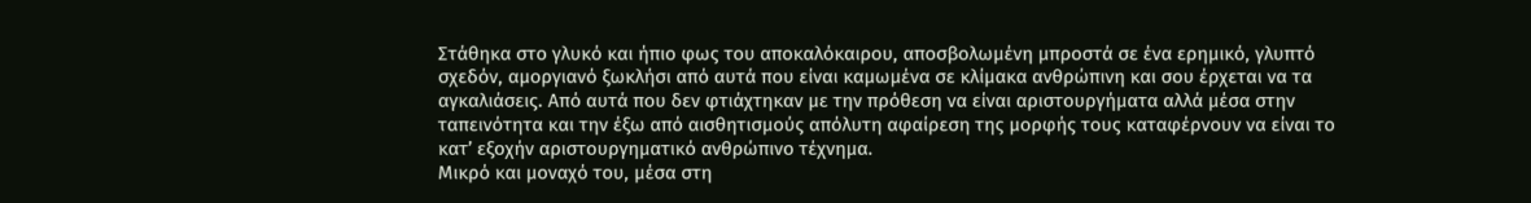Στάθηκα στο γλυκό και ήπιο φως του αποκαλόκαιρου, αποσβολωμένη μπροστά σε ένα ερημικό, γλυπτό σχεδόν, αμοργιανό ξωκλήσι από αυτά που είναι καμωμένα σε κλίμακα ανθρώπινη και σου έρχεται να τα αγκαλιάσεις. Από αυτά που δεν φτιάχτηκαν με την πρόθεση να είναι αριστουργήματα αλλά μέσα στην ταπεινότητα και την έξω από αισθητισμούς απόλυτη αφαίρεση της μορφής τους καταφέρνουν να είναι το κατ’ εξοχήν αριστουργηματικό ανθρώπινο τέχνημα.
Μικρό και μοναχό του, μέσα στη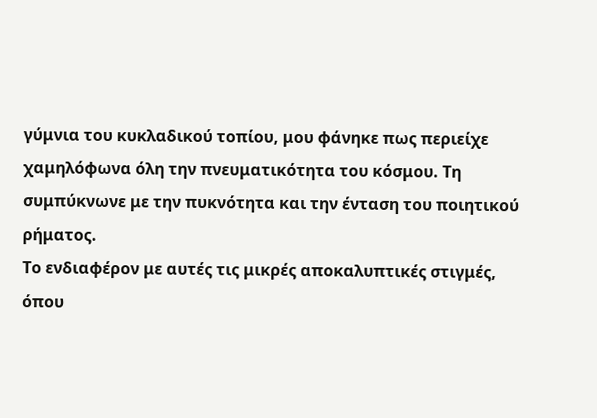γύμνια του κυκλαδικού τοπίου, μου φάνηκε πως περιείχε χαμηλόφωνα όλη την πνευματικότητα του κόσμου. Τη συμπύκνωνε με την πυκνότητα και την ένταση του ποιητικού ρήματος.
Το ενδιαφέρον με αυτές τις μικρές αποκαλυπτικές στιγμές, όπου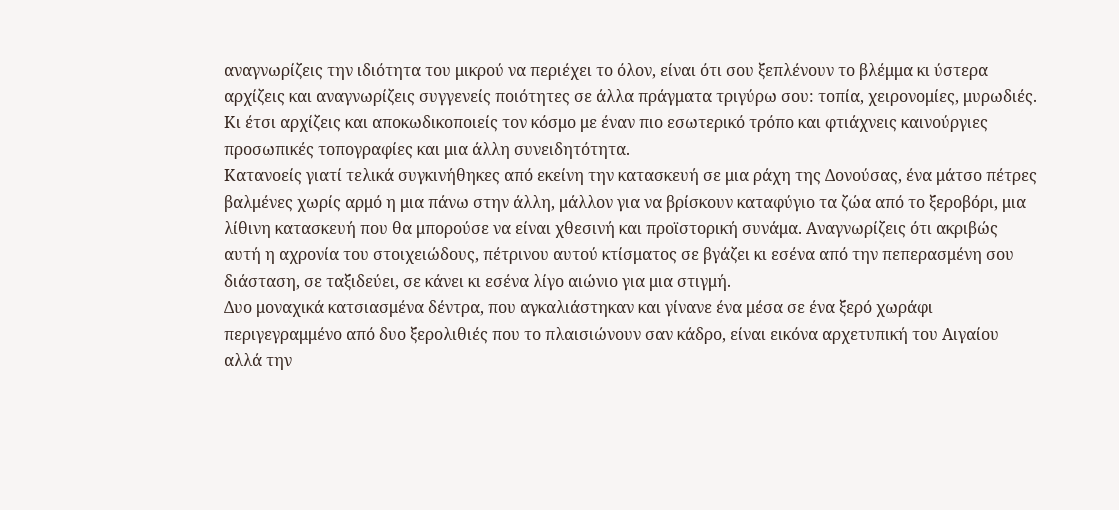αναγνωρίζεις την ιδιότητα του μικρού να περιέχει το όλον, είναι ότι σου ξεπλένουν το βλέμμα κι ύστερα αρχίζεις και αναγνωρίζεις συγγενείς ποιότητες σε άλλα πράγματα τριγύρω σου: τοπία, χειρονομίες, μυρωδιές. Κι έτσι αρχίζεις και αποκωδικοποιείς τον κόσμο με έναν πιο εσωτερικό τρόπο και φτιάχνεις καινούργιες προσωπικές τοπογραφίες και μια άλλη συνειδητότητα.
Κατανοείς γιατί τελικά συγκινήθηκες από εκείνη την κατασκευή σε μια ράχη της Δονούσας, ένα μάτσο πέτρες βαλμένες χωρίς αρμό η μια πάνω στην άλλη, μάλλον για να βρίσκουν καταφύγιο τα ζώα από το ξεροβόρι, μια λίθινη κατασκευή που θα μπορούσε να είναι χθεσινή και προϊστορική συνάμα. Αναγνωρίζεις ότι ακριβώς αυτή η αχρονία του στοιχειώδους, πέτρινου αυτού κτίσματος σε βγάζει κι εσένα από την πεπερασμένη σου διάσταση, σε ταξιδεύει, σε κάνει κι εσένα λίγο αιώνιο για μια στιγμή.
Δυο μοναχικά κατσιασμένα δέντρα, που αγκαλιάστηκαν και γίνανε ένα μέσα σε ένα ξερό χωράφι περιγεγραμμένο από δυο ξερολιθιές που το πλαισιώνουν σαν κάδρο, είναι εικόνα αρχετυπική του Αιγαίου αλλά την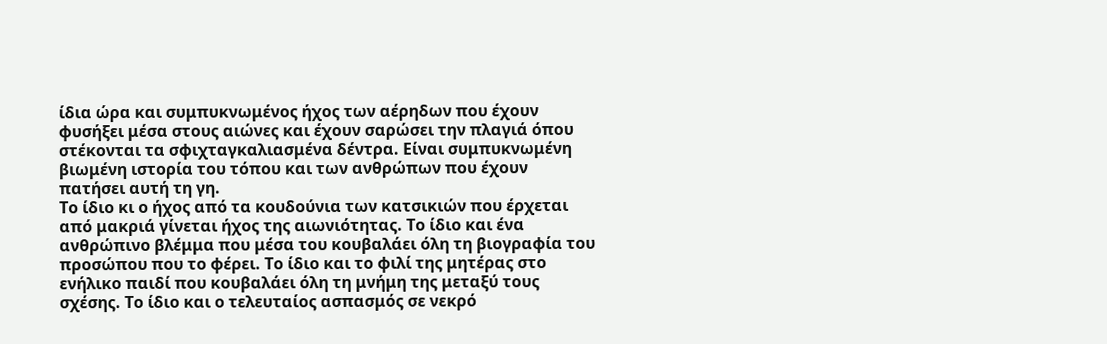ίδια ώρα και συμπυκνωμένος ήχος των αέρηδων που έχουν φυσήξει μέσα στους αιώνες και έχουν σαρώσει την πλαγιά όπου στέκονται τα σφιχταγκαλιασμένα δέντρα. Είναι συμπυκνωμένη βιωμένη ιστορία του τόπου και των ανθρώπων που έχουν πατήσει αυτή τη γη.
Το ίδιο κι ο ήχος από τα κουδούνια των κατσικιών που έρχεται από μακριά γίνεται ήχος της αιωνιότητας. Το ίδιο και ένα ανθρώπινο βλέμμα που μέσα του κουβαλάει όλη τη βιογραφία του προσώπου που το φέρει. Το ίδιο και το φιλί της μητέρας στο ενήλικο παιδί που κουβαλάει όλη τη μνήμη της μεταξύ τους σχέσης. Το ίδιο και ο τελευταίος ασπασμός σε νεκρό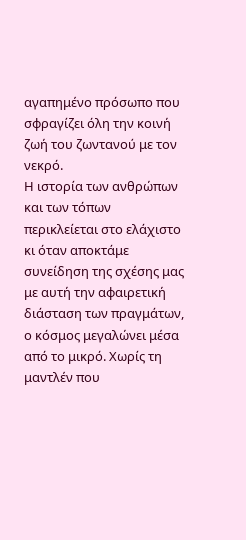αγαπημένο πρόσωπο που σφραγίζει όλη την κοινή ζωή του ζωντανού με τον νεκρό.
Η ιστορία των ανθρώπων και των τόπων περικλείεται στο ελάχιστο κι όταν αποκτάμε συνείδηση της σχέσης μας με αυτή την αφαιρετική διάσταση των πραγμάτων, ο κόσμος μεγαλώνει μέσα από το μικρό. Χωρίς τη μαντλέν που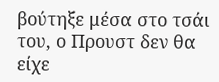βούτηξε μέσα στο τσάι του, ο Προυστ δεν θα είχε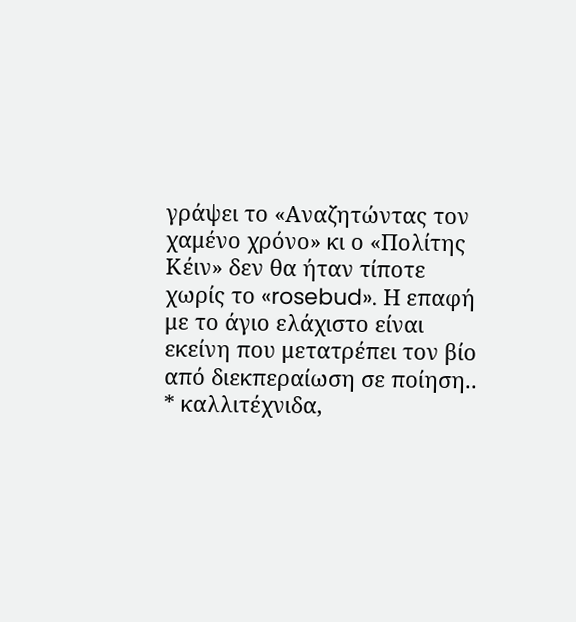γράψει το «Αναζητώντας τον χαμένο χρόνο» κι ο «Πολίτης Κέιν» δεν θα ήταν τίποτε χωρίς το «rosebud». Η επαφή με το άγιο ελάχιστο είναι εκείνη που μετατρέπει τον βίο από διεκπεραίωση σε ποίηση..
* καλλιτέχνιδα,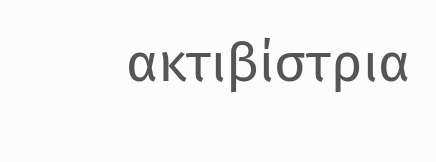ακτιβίστρια